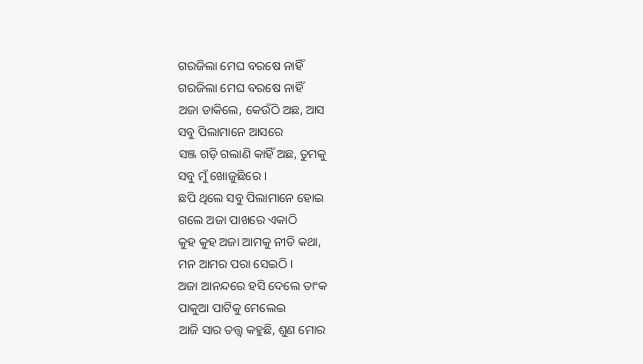ଗରଜିଲା ମେଘ ବରଷେ ନାହିଁ
ଗରଜିଲା ମେଘ ବରଷେ ନାହିଁ
ଅଜା ଡାକିଲେ, କେଉଁଠି ଅଛ, ଆସ
ସବୁ ପିଲାମାନେ ଆସରେ
ସଞ୍ଜ ଗଡ଼ି ଗଲାଣି କାହିଁ ଅଛ, ତୁମକୁ
ସବୁ ମୁଁ ଖୋଜୁଛିରେ ।
ଛପି ଥିଲେ ସବୁ ପିଲାମାନେ ହୋଇ
ଗଲେ ଅଜା ପାଖରେ ଏକାଠି
କୁହ କୁହ ଅଜା ଆମକୁ ନୀତି କଥା,
ମନ ଆମର ପରା ସେଇଠି ।
ଅଜା ଆନନ୍ଦରେ ହସି ଦେଲେ ତାଂକ
ପାକୁଆ ପାଟିକୁ ମେଲେଇ
ଆଜି ସାର ତତ୍ତ୍ୱ କହୁଛି, ଶୁଣ ମୋର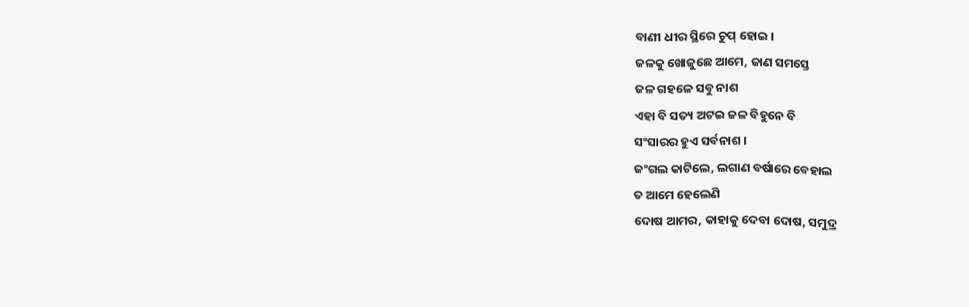ବାଣୀ ଧୀର ସ୍ଥିରେ ଚୁପ୍ ହୋଇ ।
ଜଳକୁ ଖୋଜୁଛେ ଆମେ, ଜାଣ ସମସ୍ତେ
ଜଳ ଗହଳେ ସବୁ ନାଶ
ଏହା ବି ସତ୍ୟ ଅଟଇ ଜଳ ବିହୁନେ ବି
ସଂସାରର ହୁଏ ସର୍ବନାଶ ।
ଜଂଗଲ କାଟିଲେ, ଲଗାଣ ବର୍ଷାରେ ବେହାଲ
ତ ଆମେ ହେଲେଣି
ଦୋଷ ଆମର, କାହାକୁ ଦେବା ଦୋଷ, ସମୁଦ୍ର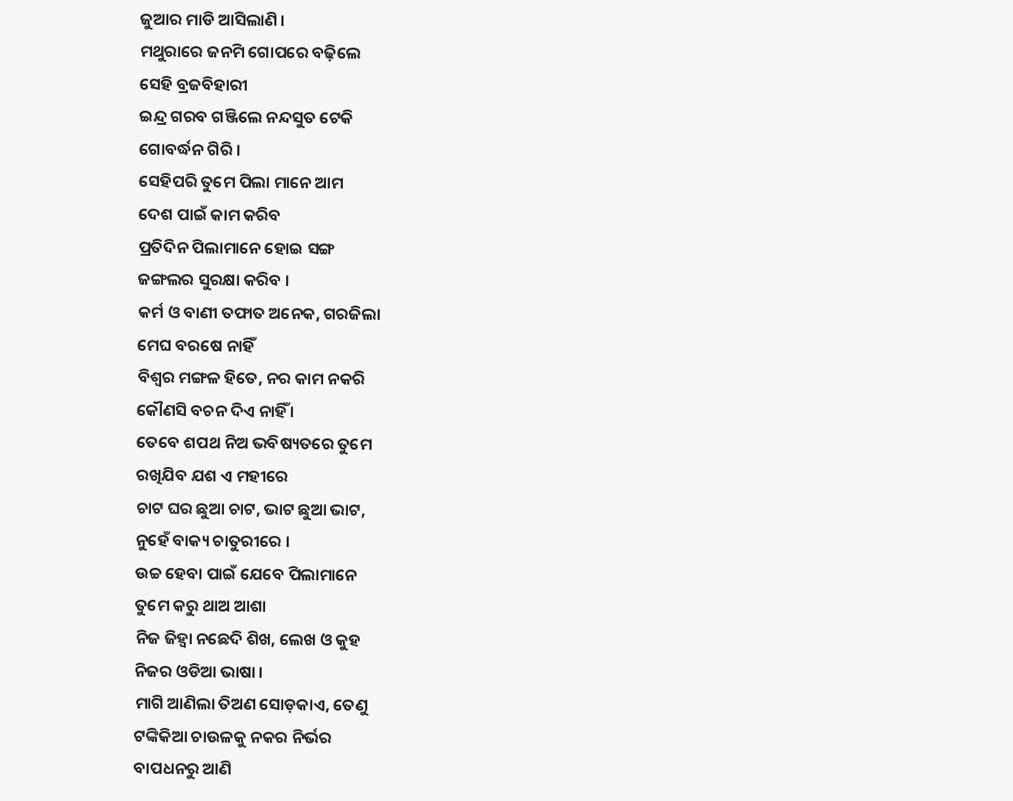ଜୁଆର ମାଡି ଆସିଲାଣି ।
ମଥୁରାରେ ଜନମି ଗୋପରେ ବଢ଼ିଲେ
ସେହି ବ୍ରଜବିହାରୀ
ଇନ୍ଦ୍ର ଗରବ ଗଞ୍ଜିଲେ ନନ୍ଦସୁତ ଟେକି
ଗୋବର୍ଦ୍ଧନ ଗିରି ।
ସେହିପରି ତୁମେ ପିଲା ମାନେ ଆମ
ଦେଶ ପାଇଁ କାମ କରିବ
ପ୍ରତିଦିନ ପିଲାମାନେ ହୋଇ ସଙ୍ଗ
ଜଙ୍ଗଲର ସୁରକ୍ଷା କରିବ ।
କର୍ମ ଓ ବାଣୀ ତଫାତ ଅନେକ, ଗରଜିଲା
ମେଘ ବରଷେ ନାହିଁ
ବିଶ୍ଵର ମଙ୍ଗଳ ହିତେ, ନର କାମ ନକରି
କୌଣସି ବଚନ ଦିଏ ନାହିଁ ।
ତେବେ ଶପଥ ନିଅ ଭବିଷ୍ୟତରେ ତୁମେ
ରଖିଯିବ ଯଶ ଏ ମହୀରେ
ଚାଟ ଘର ଛୁଆ ଚାଟ, ଭାଟ ଛୁଆ ଭାଟ,
ନୁହେଁ ବାକ୍ୟ ଚାତୁରୀରେ ।
ଉଚ୍ଚ ହେବା ପାଇଁ ଯେବେ ପିଲାମାନେ
ତୁମେ କରୁ ଥାଅ ଆଶା
ନିଜ ଜିହ୍ୱା ନଛେଦି ଶିଖ, ଲେଖ ଓ କୁହ
ନିଜର ଓଡିଆ ଭାଷା ।
ମାଗି ଆଣିଲା ତିଅଣ ସୋଡ଼କାଏ, ତେଣୁ
ଟଙ୍କିକିଆ ଚାଉଳକୁ ନକର ନିର୍ଭର
ବାପଧନରୁ ଆଣି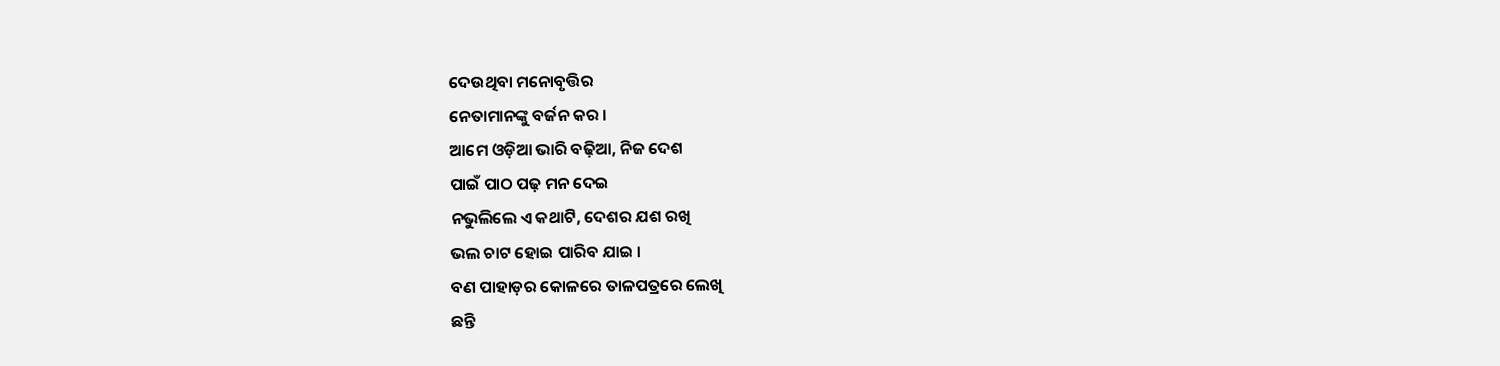ଦେଉଥିବା ମନୋବୃତ୍ତିର
ନେତାମାନଙ୍କୁ ବର୍ଜନ କର ।
ଆମେ ଓଡ଼ିଆ ଭାରି ବଢ଼ିଆ, ନିଜ ଦେଶ
ପାଇଁ ପାଠ ପଢ଼ ମନ ଦେଇ
ନଭୁଲିଲେ ଏ କଥାଟି, ଦେଶର ଯଶ ରଖି
ଭଲ ଚାଟ ହୋଇ ପାରିବ ଯାଇ ।
ବଣ ପାହାଡ଼ର କୋଳରେ ତାଳପତ୍ରରେ ଲେଖି
ଛନ୍ତି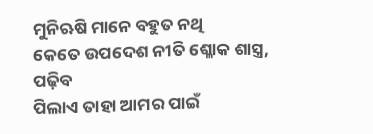ମୁନିଋଷି ମାନେ ବହୁତ ନଥି
କେତେ ଉପଦେଶ ନୀତି ଶ୍ଳୋକ ଶାସ୍ତ୍ର, ପଢ଼ିବ
ପିଲାଏ ତାହା ଆମର ପାଇଁ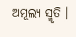ଅମୂଲ୍ୟ ସ୍ମୃତି ।